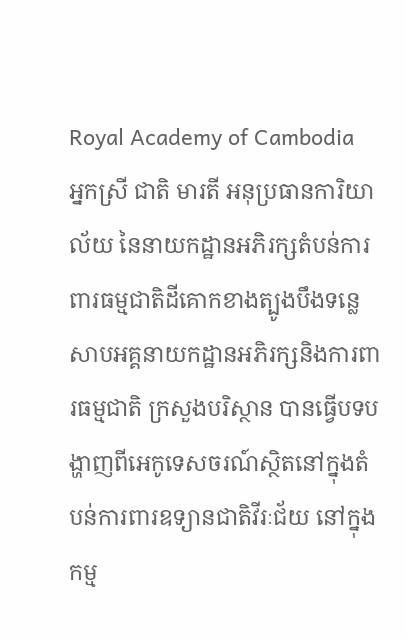Royal Academy of Cambodia
អ្នកស្រី ជាតិ មារតី អនុប្រធានការិយាល័យ នៃនាយកដ្ឋានអភិរក្សតំបន់ការពារធម្មជាតិដីគោកខាងត្បូងបឹងទន្លេសាបអគ្គនាយកដ្ឋានអភិរក្សនិងការពារធម្មជាតិ ក្រសួងបរិស្ថាន បានធ្វើបទបង្ហាញពីអេកូទេសចរណ៍ស្ថិតនៅក្នុងតំបន់ការពារឧទ្យានជាតិវីរៈជ័យ នៅក្នុងកម្ម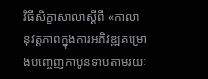វិធីសិក្ខាសាលាស្តីពី «កាលានុវត្តភាពក្នុងការអភិវឌ្ឍគម្រោងបញ្ចេញកាបូនទាបតាមរយៈ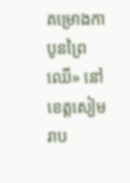គម្រោងកាបូនព្រៃឈើ» នៅខេត្តសៀមរាប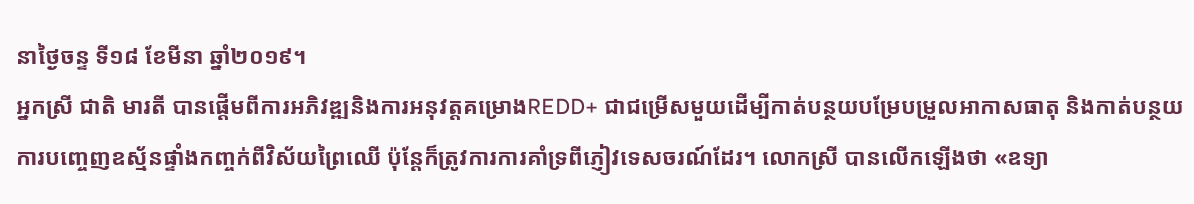នាថ្ងៃចន្ទ ទី១៨ ខែមីនា ឆ្នាំ២០១៩។
អ្នកស្រី ជាតិ មារតី បានផ្តើមពីការអភិវឌ្ឍនិងការអនុវត្តគម្រោងREDD+ ជាជម្រើសមួយដើម្បីកាត់បន្ថយបម្រែបម្រួលអាកាសធាតុ និងកាត់បន្ថយការបញ្ចេញឧស្ម័នផ្ទាំងកញ្ចក់ពីវិស័យព្រៃឈើ ប៉ុន្តែក៏ត្រូវការការគាំទ្រពីភ្ញៀវទេសចរណ៍ដែរ។ លោកស្រី បានលើកឡើងថា «ឧទ្យា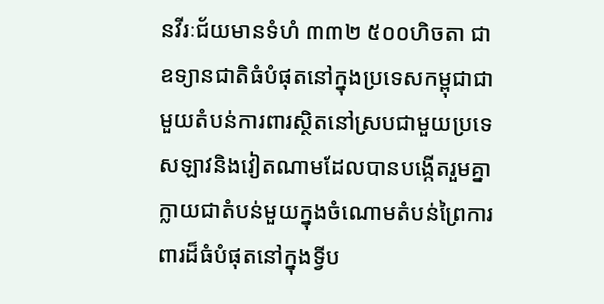នវីរៈជ័យមានទំហំ ៣៣២ ៥០០ហិចតា ជាឧទ្យានជាតិធំបំផុតនៅក្នុងប្រទេសកម្ពុជាជាមួយតំបន់ការពារស្ថិតនៅស្របជាមួយប្រទេសឡាវនិងវៀតណាមដែលបានបង្កើតរួមគ្នាក្លាយជាតំបន់មួយក្នុងចំណោមតំបន់ព្រៃការពារដ៏ធំបំផុតនៅក្នុងទ្វីប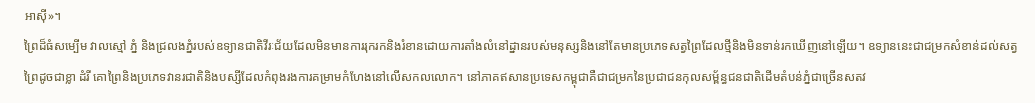អាស៊ី»។
ព្រៃដ៏ធំសម្បើម វាលស្មៅ ភ្នំ និងជ្រលងភ្នំរបស់ឧទ្យានជាតិវីរៈជ័យដែលមិនមានការរុករកនិងរំខានដោយការតាំងលំនៅដ្នានរបស់មនុស្សនិងនៅតែមានប្រភេទសត្វព្រៃដែលថ្មីនិងមិនទាន់រកឃើញនៅឡើយ។ ឧទ្យាននេះជាជម្រកសំខាន់ដល់សត្វព្រៃដូចជាខ្លា ដំរី គោព្រៃនិងប្រភេទវានរជាតិនិងបស្សីដែលកំពុងរងការគម្រាមកំហែងនៅលើសកលលោក។ នៅភាគឥសានប្រទេសកម្ពុជាគឺជាជម្រកនៃប្រជាជនកុលសម្ព័ន្ធជនជាតិដើមតំបន់ភ្នំជាច្រើនសតវ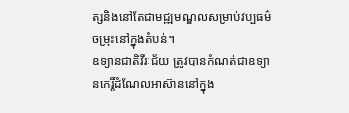ត្សនិងនៅតែជាមជ្ឍមណ្ឌលសម្រាប់វប្បធម៌ចម្រុះនៅក្នុងតំបន់។
ឧទ្យានជាតិវីរៈជ័យ ត្រូវបានកំណត់ជាឧទ្យានកេរ្តិ៍ដំណែលអាស៊ាននៅក្នុង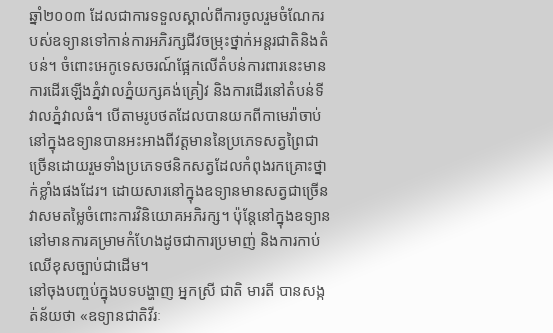ឆ្នាំ២០០៣ ដែលជាការទទួលស្គាល់ពីការចូលរួមចំណែករបស់ឧទ្យានទៅកាន់ការអភិរក្សជីវចម្រុះថ្នាក់អន្តរជាតិនិងតំបន់។ ចំពោះអេកូទេសចរណ៍ផ្អែកលើតំបន់ការពារនេះមានការដើរឡើងភ្នំវាលភ្នំយក្សគង់គ្រៀវ និងការដើរនៅតំបន់ទីវាលភ្នំវាលធំ។ បើតាមរូបថតដែលបានយកពីកាមេរ៉ាចាប់នៅក្នុងឧទ្យានបានអះអាងពីវត្តមាននៃប្រភេទសត្វព្រៃជាច្រើនដោយរួមទាំងប្រភេទថនិកសត្វដែលកំពុងរកគ្រោះថ្នាក់ខ្លាំងផងដែរ។ ដោយសារនៅក្នុងឧទ្យានមានសត្វជាច្រើនវាសមតម្លៃចំពោះការវិនិយោគអភិរក្ស។ ប៉ុន្តែនៅក្នុងឧទ្យាននៅមានការគម្រាមកំហែងដូចជាការប្រមាញ់ និងការកាប់ឈើខុសច្បាប់ជាដើម។
នៅចុងបញ្ចប់ក្នុងបទបង្ហាញ អ្នកស្រី ជាតិ មារតី បានសង្កត់ន័យថា «ឧទ្យានជាតិវីរៈ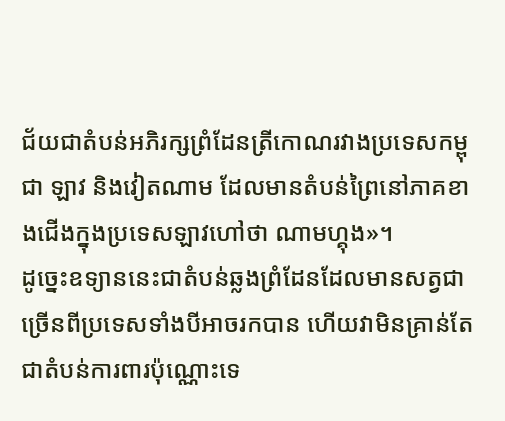ជ័យជាតំបន់អភិរក្សព្រំដែនត្រីកោណរវាងប្រទេសកម្ពុជា ឡាវ និងវៀតណាម ដែលមានតំបន់ព្រៃនៅភាគខាងជើងក្នុងប្រទេសឡាវហៅថា ណាមហ្គុង»។
ដូច្នេះឧទ្យាននេះជាតំបន់ឆ្លងព្រំដែនដែលមានសត្វជាច្រើនពីប្រទេសទាំងបីអាចរកបាន ហើយវាមិនគ្រាន់តែជាតំបន់ការពារប៉ុណ្ណោះទេ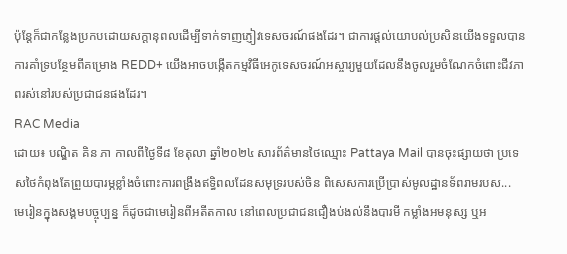ប៉ុន្តែក៏ជាកន្លែងប្រកបដោយសក្តានុពលដើម្បីទាក់ទាញភ្ញៀវទេសចរណ៍ផងដែរ។ ជាការផ្តល់យោបល់ប្រសិនយើងទទួលបានការគាំទ្របន្ថែមពីគម្រោង REDD+ យើងអាចបង្កើតកម្មវិធីអេកូទេសចរណ៍អស្ចារ្យមួយដែលនឹងចូលរួមចំណែកចំពោះជីវភាពរស់នៅរបស់ប្រជាជនផងដែរ។
RAC Media
ដោយ៖ បណ្ឌិត គិន ភា កាលពីថ្ងៃទី៨ ខែតុលា ឆ្នាំ២០២៤ សារព័ត៌មានថៃឈ្មោះ Pattaya Mail បានចុះផ្សាយថា ប្រទេសថៃកំពុងតែព្រួយបារម្ភខ្លាំងចំពោះការពង្រឹងឥទ្ធិពលដែនសមុទ្ររបស់ចិន ពិសេសការប្រើប្រាស់មូលដ្ឋានទ័ពរាមរបស...
មេរៀនក្នុងសង្គមបច្ចុប្បន្ន ក៏ដូចជាមេរៀនពីអតីតកាល នៅពេលប្រជាជនជឿងប់ងល់នឹងបារមី កម្លាំងអមនុស្ស ឬអ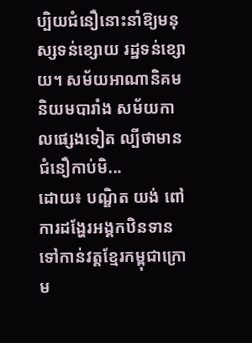ប្បិយជំនឿនោះនាំឱ្យមនុស្សទន់ខ្សោយ រដ្ឋទន់ខ្សោយ។ សម័យអាណានិគមនិយមបារាំង សម័យកាលផ្សេងទៀត ល្បីថាមានជំនឿកាប់មិ...
ដោយ៖ បណ្ឌិត យង់ ពៅ ការដង្ហែរអង្គកឋិនទានទៅកាន់វត្តខ្មែរកម្ពុជាក្រោម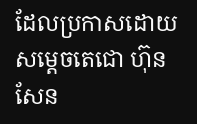ដែលប្រកាសដោយសម្ដេចតេជោ ហ៊ុន សែន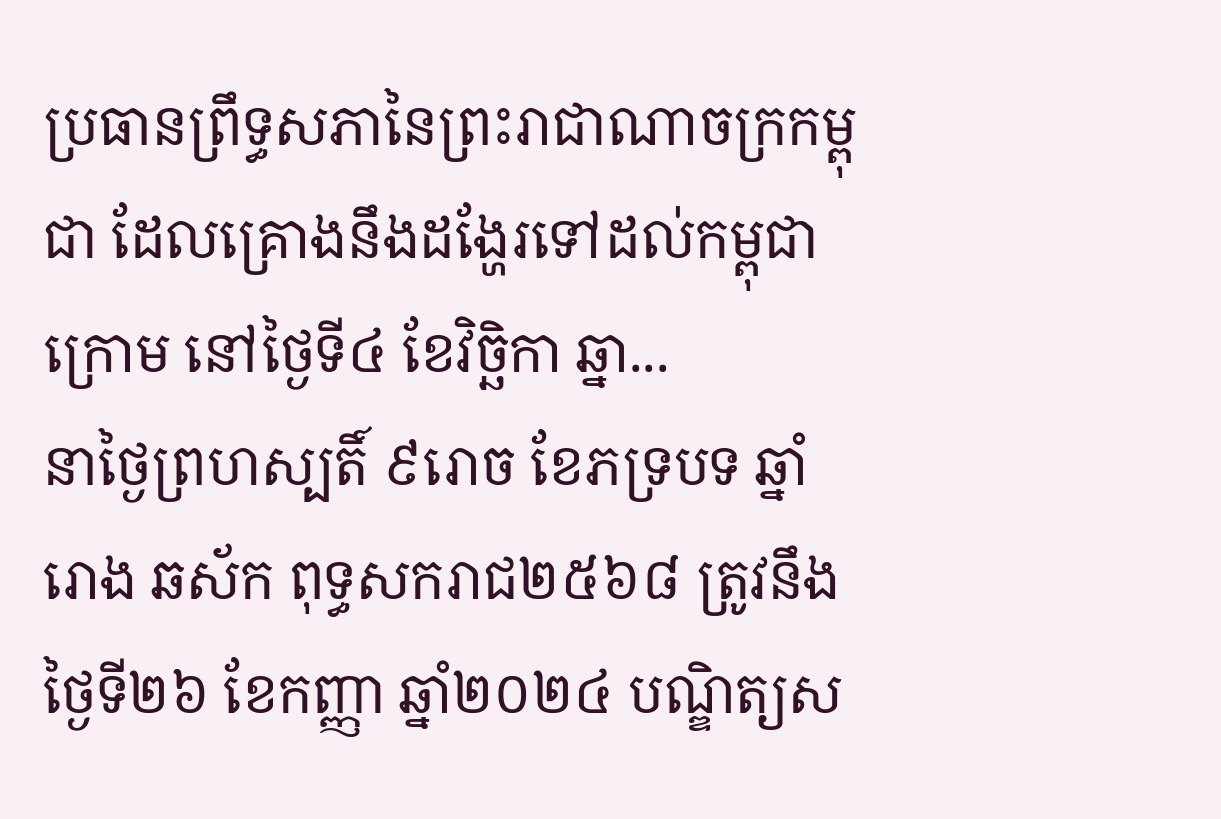ប្រធានព្រឹទ្ធសភានៃព្រះរាជាណាចក្រកម្ពុជា ដែលគ្រោងនឹងដង្ហែរទៅដល់កម្ពុជាក្រោម នៅថ្ងៃទី៤ ខែវិច្ឆិកា ឆ្នា...
នាថ្ងៃព្រហស្បតិ៍ ៩រោច ខែភទ្របទ ឆ្នាំរោង ឆស័ក ពុទ្ធសករាជ២៥៦៨ ត្រូវនឹងថ្ងៃទី២៦ ខែកញ្ញា ឆ្នាំ២០២៤ បណ្ឌិត្យស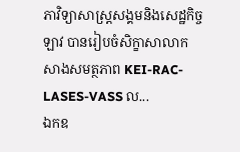ភាវិទ្យាសាស្ត្រសង្គមនិងសេដ្ឋកិច្ចឡាវ បានរៀបចំសិក្ខាសាលាកសាងសមត្ថភាព KEI-RAC-LASES-VASS ល...
ឯកឧ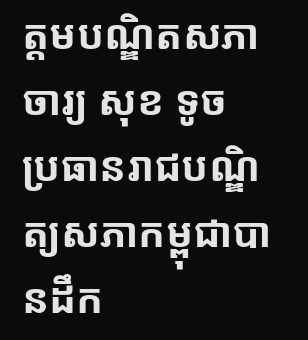ត្តមបណ្ឌិតសភាចារ្យ សុខ ទូច ប្រធានរាជបណ្ឌិត្យសភាកម្ពុជាបានដឹក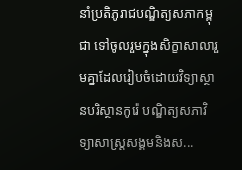នាំប្រតិភូរាជបណ្ឌិត្យសភាកម្ពុជា ទៅចូលរួមក្នុងសិក្ខាសាលារួមគ្នាដែលរៀបចំដោយវិទ្យាស្ថានបរិស្ថានកូរ៉េ បណ្ឌិត្យសភាវិទ្យាសាស្ត្រសង្គមនិងស...